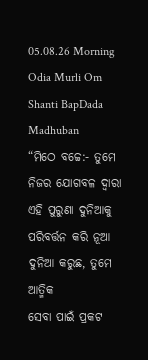05.08.26 Morning Odia Murli Om Shanti BapDada Madhuban
“ମିଠେ ବଚ୍ଚେ:- ତୁମେ
ନିଜର ଯୋଗବଳ ଦ୍ୱାରା ଏହି ପୁରୁଣା ଦୁନିଆକୁ ପରିବର୍ତ୍ତନ କରି ନୂଆ ଦୁନିଆ କରୁଛ, ତୁମେ ଆତ୍ମିକ
ସେବା ପାଇଁ ପ୍ରକଟ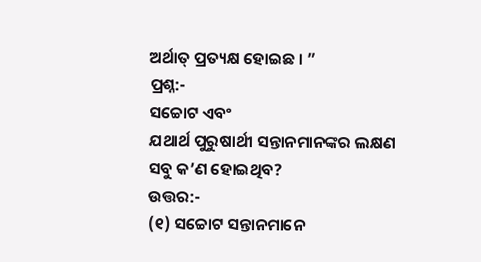ଅର୍ଥାତ୍ ପ୍ରତ୍ୟକ୍ଷ ହୋଇଛ । ”
ପ୍ରଶ୍ନ:-
ସଚ୍ଚୋଟ ଏବଂ
ଯଥାର୍ଥ ପୁରୁଷାର୍ଥୀ ସନ୍ତାନମାନଙ୍କର ଲକ୍ଷଣ ସବୁ କ’ଣ ହୋଇଥିବ?
ଉତ୍ତର:-
(୧) ସଚ୍ଚୋଟ ସନ୍ତାନମାନେ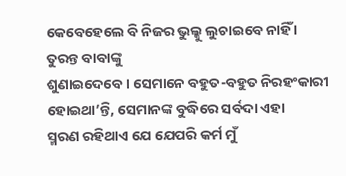କେବେହେଲେ ବି ନିଜର ଭୁଲ୍କୁ ଲୁଚାଇବେ ନାହିଁ । ତୁରନ୍ତ ବାବାଙ୍କୁ
ଶୁଣାଇଦେବେ । ସେମାନେ ବହୁତ-ବହୁତ ନିରହଂକାରୀ ହୋଇଥା’ନ୍ତି, ସେମାନଙ୍କ ବୁଦ୍ଧିରେ ସର୍ବଦା ଏହା
ସ୍ମରଣ ରହିଥାଏ ଯେ ଯେପରି କର୍ମ ମୁଁ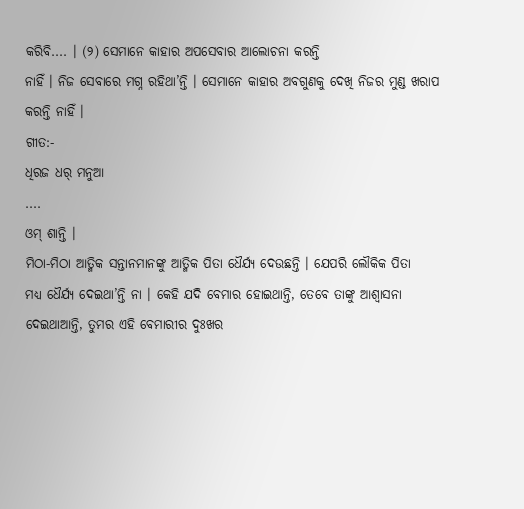କରିବି.... । (୨) ସେମାନେ କାହାର ଅପସେବାର ଆଲୋଚନା କରନ୍ତି
ନାହିଁ । ନିଜ ସେବାରେ ମଗ୍ନ ରହିଥା’ନ୍ତି । ସେମାନେ କାହାର ଅବଗୁଣକୁ ଦେଖି ନିଜର ମୁଣ୍ଡ ଖରାପ
କରନ୍ତି ନାହିଁ ।
ଗୀତ:-
ଧିରଜ ଧର୍ ମନୁଆ
....
ଓମ୍ ଶାନ୍ତି ।
ମିଠା-ମିଠା ଆତ୍ମିକ ସନ୍ତାନମାନଙ୍କୁ ଆତ୍ମିକ ପିତା ଧୈର୍ଯ୍ୟ ଦେଉଛନ୍ତି । ଯେପରି ଲୌକିକ ପିତା
ମଧ୍ୟ ଧୈର୍ଯ୍ୟ ଦେଇଥା’ନ୍ତି ନା । କେହି ଯଦି ବେମାର ହୋଇଥାନ୍ତି, ତେବେ ତାଙ୍କୁ ଆଶ୍ୱାସନା
ଦେଇଥାଆନ୍ତି, ତୁମର ଏହି ବେମାରୀର ଦୁଃଖର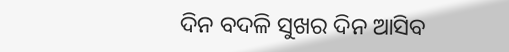ଦିନ ବଦଳି ସୁଖର ଦିନ ଆସିବ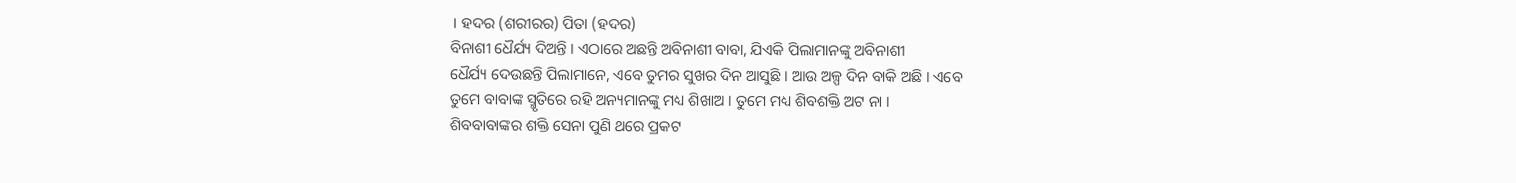। ହଦର (ଶରୀରର) ପିତା (ହଦର)
ବିନାଶୀ ଧୈର୍ଯ୍ୟ ଦିଅନ୍ତି । ଏଠାରେ ଅଛନ୍ତି ଅବିନାଶୀ ବାବା, ଯିଏକି ପିଲାମାନଙ୍କୁ ଅବିନାଶୀ
ଧୈର୍ଯ୍ୟ ଦେଉଛନ୍ତି ପିଲାମାନେ, ଏବେ ତୁମର ସୁଖର ଦିନ ଆସୁଛି । ଆଉ ଅଳ୍ପ ଦିନ ବାକି ଅଛି । ଏବେ
ତୁମେ ବାବାଙ୍କ ସ୍ମୃତିରେ ରହି ଅନ୍ୟମାନଙ୍କୁ ମଧ୍ୟ ଶିଖାଅ । ତୁମେ ମଧ୍ୟ ଶିବଶକ୍ତି ଅଟ ନା ।
ଶିବବାବାଙ୍କର ଶକ୍ତି ସେନା ପୁଣି ଥରେ ପ୍ରକଟ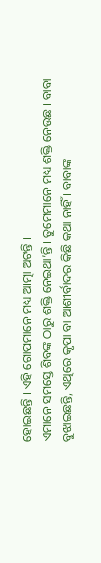ହୋଇଛନ୍ତି । ଏହି ଗୋପମାନେ ମଧ୍ୟ ଆତ୍ମା ଅଟନ୍ତି ।
ଏମାନେ ସମସ୍ତେ ଶିବଙ୍କ ଠାରୁ ଶକ୍ତି ନେଇଥା’ନ୍ତି । ତୁମେମାନେ ମଧ୍ୟ ଶକ୍ତି ନେଉଛ । ବାବା
ବୁଝାଇଛନ୍ତି, ଏଥିରେ କୃପା ବା ଆଶୀର୍ବାଦର କିଛି କଥା ନାହିଁ । ବାବାଙ୍କ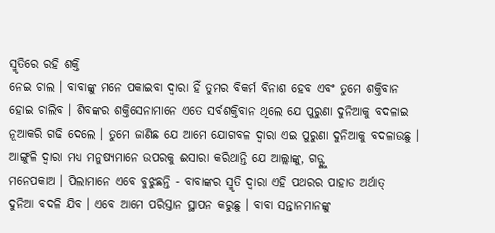ସ୍ମୃତିରେ ରହି ଶକ୍ତି
ନେଇ ଚାଲ । ବାବାଙ୍କୁ ମନେ ପକାଇବା ଦ୍ୱାରା ହିଁ ତୁମର ବିକର୍ମ ବିନାଶ ହେବ ଏବଂ ତୁମେ ଶକ୍ତିବାନ
ହୋଇ ଚାଲିବ । ଶିବଙ୍କର ଶକ୍ତିସେନାମାନେ ଏତେ ସର୍ବଶକ୍ତିବାନ ଥିଲେ ଯେ ପୁରୁଣା ଦୁନିଆକୁ ବଦଳାଇ
ନୂଆକରି ଗଢି ଦେଲେ । ତୁମେ ଜାଣିଛ ଯେ ଆମେ ଯୋଗବଳ ଦ୍ୱାରା ଏଇ ପୁରୁଣା ଦୁନିଆକୁ ବଦଳାଉଛୁ ।
ଆଙ୍ଗୁଳି ଦ୍ୱାରା ମଧ୍ୟ ମନୁଷ୍ୟମାନେ ଉପରକୁ ଈସାରା କରିଥାନ୍ତି ଯେ ଆଲ୍ଲାଙ୍କୁ, ଗଡ୍ଙ୍କୁ
ମନେପକାଅ । ପିଲାମାନେ ଏବେ ବୁଝୁଛନ୍ତି - ବାବାଙ୍କର ସ୍ମୃତି ଦ୍ୱାରା ଏହି ପଥରର ପାହାଡ ଅର୍ଥାତ୍
ଦୁନିଆ ବଦଳି ଯିବ । ଏବେ ଆମେ ପରିସ୍ତାନ ସ୍ଥାପନ କରୁଛୁ । ବାବା ସନ୍ତାନମାନଙ୍କୁ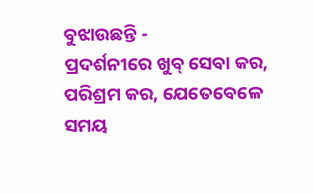ବୁଝାଉଛନ୍ତି -
ପ୍ରଦର୍ଶନୀରେ ଖୁବ୍ ସେବା କର, ପରିଶ୍ରମ କର, ଯେତେବେଳେ ସମୟ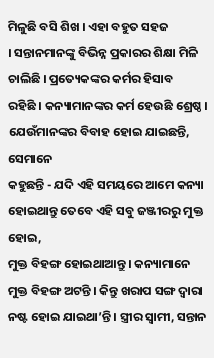ମିଳୁଛି ବସି ଶିଖ । ଏହା ବହୁତ ସହଜ
। ସନ୍ତାନମାନଙ୍କୁ ବିଭିନ୍ନ ପ୍ରକାରର ଶିକ୍ଷା ମିଳି ଚାଲିଛି । ପ୍ରତ୍ୟେକଙ୍କର କର୍ମର ହିସାବ
ରହିଛି । କନ୍ୟାମାନଙ୍କର କର୍ମ ହେଉଛି ଶ୍ରେଷ୍ଠ । ଯେଉଁମାନଙ୍କର ବିବାହ ହୋଇ ଯାଇଛନ୍ତି, ସେମାନେ
କହୁଛନ୍ତି - ଯଦି ଏହି ସମୟରେ ଆମେ କନ୍ୟା ହୋଇଥାନ୍ତୁ ତେବେ ଏହି ସବୁ ଜଞ୍ଜୀରରୁ ମୁକ୍ତ ହୋଇ,
ମୁକ୍ତ ବିହଙ୍ଗ ହୋଇଥାଆନ୍ତୁ । କନ୍ୟାମାନେ ମୁକ୍ତ ବିହଙ୍ଗ ଅଟନ୍ତି । କିନ୍ତୁ ଖରାପ ସଙ୍ଗ ଦ୍ୱାରା
ନଷ୍ଟ ହୋଇ ଯାଇଥା’ନ୍ତି । ସ୍ତ୍ରୀର ସ୍ୱାମୀ, ସନ୍ତାନ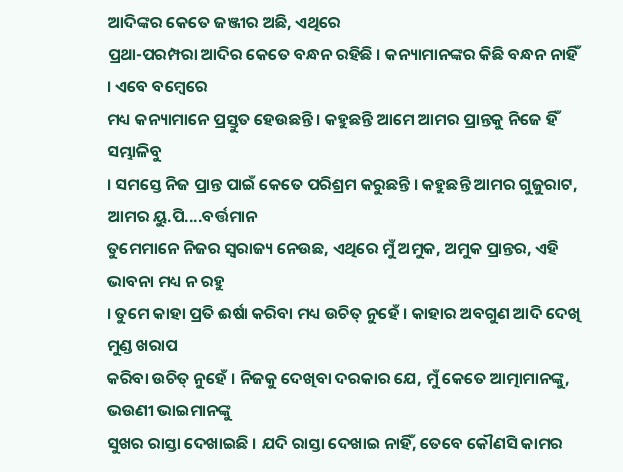ଆଦିଙ୍କର କେତେ ଜଞ୍ଜୀର ଅଛି, ଏଥିରେ
ପ୍ରଥା-ପରମ୍ପରା ଆଦିର କେତେ ବନ୍ଧନ ରହିଛି । କନ୍ୟାମାନଙ୍କର କିଛି ବନ୍ଧନ ନାହିଁ । ଏବେ ବମ୍ବେରେ
ମଧ୍ୟ କନ୍ୟାମାନେ ପ୍ରସ୍ତୁତ ହେଉଛନ୍ତି । କହୁଛନ୍ତି ଆମେ ଆମର ପ୍ରାନ୍ତକୁ ନିଜେ ହିଁ ସମ୍ଭାଳିବୁ
। ସମସ୍ତେ ନିଜ ପ୍ରାନ୍ତ ପାଇଁ କେତେ ପରିଶ୍ରମ କରୁଛନ୍ତି । କହୁଛନ୍ତି ଆମର ଗୁଜୁରାଟ, ଆମର ୟୁ.ପି....ବର୍ତ୍ତମାନ
ତୁମେମାନେ ନିଜର ସ୍ୱରାଜ୍ୟ ନେଉଛ, ଏଥିରେ ମୁଁ ଅମୁକ, ଅମୁକ ପ୍ରାନ୍ତର, ଏହି ଭାବନା ମଧ୍ୟ ନ ରହୁ
। ତୁମେ କାହା ପ୍ରତି ଈର୍ଷା କରିବା ମଧ୍ୟ ଉଚିତ୍ ନୁହେଁ । କାହାର ଅବଗୁଣ ଆଦି ଦେଖି ମୁଣ୍ଡ ଖରାପ
କରିବା ଉଚିତ୍ ନୁହେଁ । ନିଜକୁ ଦେଖିବା ଦରକାର ଯେ, ମୁଁ କେତେ ଆତ୍ମାମାନଙ୍କୁ, ଭଉଣୀ ଭାଇମାନଙ୍କୁ
ସୁଖର ରାସ୍ତା ଦେଖାଇଛି । ଯଦି ରାସ୍ତା ଦେଖାଇ ନାହିଁ, ତେବେ କୌଣସି କାମର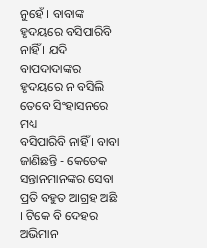ନୁହେଁ । ବାବାଙ୍କ
ହୃଦୟରେ ବସିପାରିବି ନାହିଁ । ଯଦି ବାପଦାଦାଙ୍କର ହୃଦୟରେ ନ ବସିଲି ତେବେ ସିଂହାସନରେ ମଧ୍ୟ
ବସିପାରିବି ନାହିଁ । ବାବା ଜାଣିଛନ୍ତି - କେତେକ ସନ୍ତାନମାନଙ୍କର ସେବା ପ୍ରତି ବହୁତ ଆଗ୍ରହ ଅଛି
। ଟିକେ ବି ଦେହର ଅଭିମାନ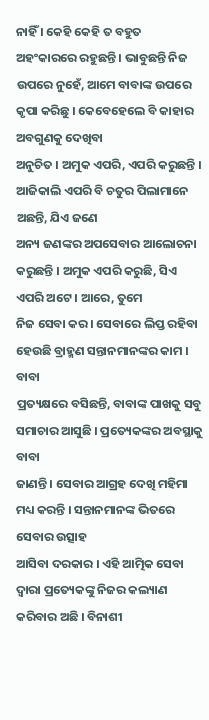ନାହିଁ । କେହି କେହି ତ ବହୁତ ଅହଂକାରରେ ରହୁଛନ୍ତି । ଭାବୁଛନ୍ତି ନିଜ
ଉପରେ ନୁହେଁ, ଆମେ ବାବାଙ୍କ ଉପରେ କୃପା କରିଛୁ । କେବେହେଲେ ବି କାହାର ଅବଗୁଣକୁ ଦେଖିବା
ଅନୁଚିତ । ଅମୁକ ଏପରି, ଏପରି କରୁଛନ୍ତି । ଆଜିକାଲି ଏପରି ବି ଚତୁର ପିଲାମାନେ ଅଛନ୍ତି, ଯିଏ ଜଣେ
ଅନ୍ୟ ଜଣଙ୍କର ଅପସେବାର ଆଲୋଚନା କରୁଛନ୍ତି । ଅମୁକ ଏପରି କରୁଛି, ସିଏ ଏପରି ଅଟେ । ଆରେ, ତୁମେ
ନିଜ ସେବା କର । ସେବାରେ ଲିପ୍ତ ରହିବା ହେଉଛି ବ୍ରାହ୍ମଣ ସନ୍ତାନମାନଙ୍କର କାମ । ବାବା
ପ୍ରତ୍ୟକ୍ଷରେ ବସିଛନ୍ତି, ବାବାଙ୍କ ପାଖକୁ ସବୁ ସମାଚାର ଆସୁଛି । ପ୍ରତ୍ୟେକଙ୍କର ଅବସ୍ଥାକୁ ବାବା
ଜାଣନ୍ତି । ସେବାର ଆଗ୍ରହ ଦେଖି ମହିମା ମଧ୍ୟ କରନ୍ତି । ସନ୍ତାନମାନଙ୍କ ଭିତରେ ସେବାର ଉତ୍ସାହ
ଆସିବା ଦରକାର । ଏହି ଆତ୍ମିକ ସେବା ଦ୍ୱାରା ପ୍ରତ୍ୟେକଙ୍କୁ ନିଜର କଲ୍ୟାଣ କରିବାର ଅଛି । ବିନାଶୀ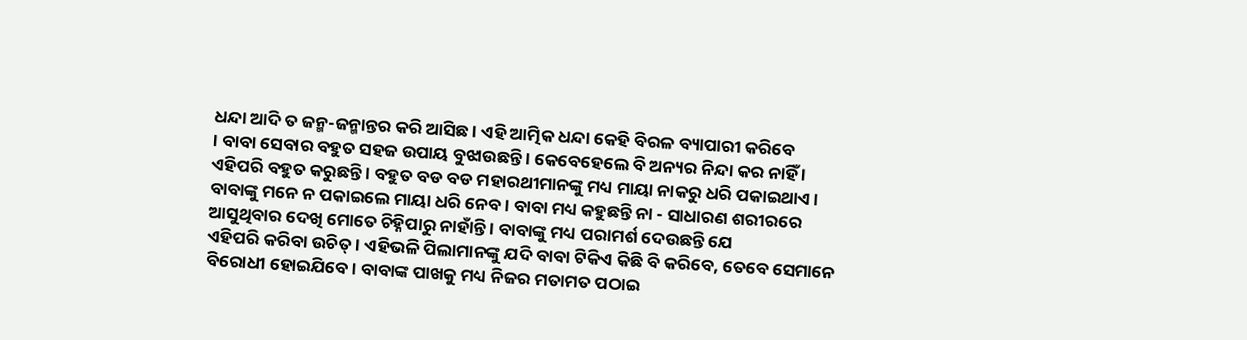ଧନ୍ଦା ଆଦି ତ ଜନ୍ମ-ଜନ୍ମାନ୍ତର କରି ଆସିଛ । ଏହି ଆତ୍ମିକ ଧନ୍ଦା କେହି ବିରଳ ବ୍ୟାପାରୀ କରିବେ
। ବାବା ସେବାର ବହୁତ ସହଜ ଉପାୟ ବୁଝାଉଛନ୍ତି । କେବେହେଲେ ବି ଅନ୍ୟର ନିନ୍ଦା କର ନାହିଁ ।
ଏହିପରି ବହୁତ କରୁଛନ୍ତି । ବହୁତ ବଡ ବଡ ମହାରଥୀମାନଙ୍କୁ ମଧ୍ୟ ମାୟା ନାକରୁ ଧରି ପକାଇଥାଏ ।
ବାବାଙ୍କୁ ମନେ ନ ପକାଇଲେ ମାୟା ଧରି ନେବ । ବାବା ମଧ୍ୟ କହୁଛନ୍ତି ନା - ସାଧାରଣ ଶରୀରରେ
ଆସୁଥିବାର ଦେଖି ମୋତେ ଚିହ୍ନିପାରୁ ନାହାଁନ୍ତି । ବାବାଙ୍କୁ ମଧ୍ୟ ପରାମର୍ଶ ଦେଉଛନ୍ତି ଯେ
ଏହିପରି କରିବା ଉଚିତ୍ । ଏହିଭଳି ପିଲାମାନଙ୍କୁ ଯଦି ବାବା ଟିକିଏ କିଛି ବି କରିବେ, ତେବେ ସେମାନେ
ବିରୋଧୀ ହୋଇଯିବେ । ବାବାଙ୍କ ପାଖକୁ ମଧ୍ୟ ନିଜର ମତାମତ ପଠାଇ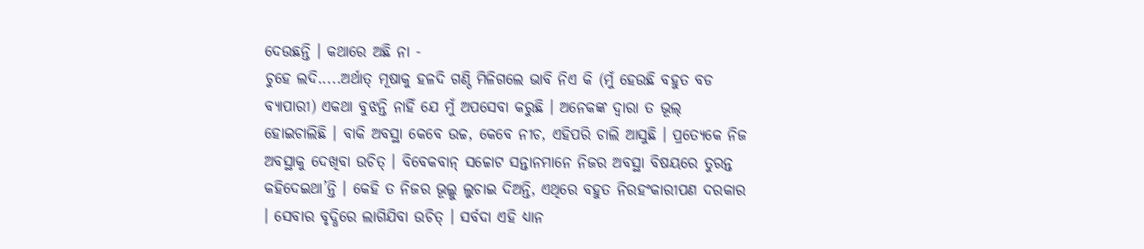ଦେଉଛନ୍ତି । କଥାରେ ଅଛି ନା -
ଚୁହେ ଲଦି.....ଅର୍ଥାତ୍ ମୂଷାକୁ ହଳଦି ଗଣ୍ଠି ମିଳିଗଲେ ଭାବି ନିଏ କି (ମୁଁ ହେଉଛି ବହୁତ ବଡ
ବ୍ୟାପାରୀ) ଏକଥା ବୁଝନ୍ତି ନାହିଁ ଯେ ମୁଁ ଅପସେବା କରୁଛି । ଅନେକଙ୍କ ଦ୍ୱାରା ତ ଭୂଲ୍
ହୋଇଚାଲିଛି । ବାକି ଅବସ୍ଥା କେବେ ଉଚ୍ଚ, କେବେ ନୀଚ, ଏହିପରି ଚାଲି ଆସୁଛି । ପ୍ରତ୍ୟେକେ ନିଜ
ଅବସ୍ଥାକୁ ଦେଖିବା ଉଚିତ୍ । ବିବେକବାନ୍ ସଚ୍ଚୋଟ ସନ୍ତାନମାନେ ନିଜର ଅବସ୍ଥା ବିଷୟରେ ତୁରନ୍ତ
କହିଦେଇଥା’ନ୍ତି । କେହି ତ ନିଜର ଭୂଲ୍କୁ ଲୁଚାଇ ଦିଅନ୍ତି, ଏଥିରେ ବହୁତ ନିରହଂକାରୀପଣ ଦରକାର
। ସେବାର ବୃଦ୍ଧିରେ ଲାଗିଯିବା ଉଚିତ୍ । ସର୍ବଦା ଏହି ଧ୍ୟାନ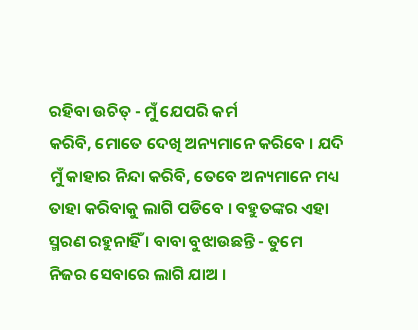ରହିବା ଉଚିତ୍ - ମୁଁ ଯେପରି କର୍ମ
କରିବି, ମୋତେ ଦେଖି ଅନ୍ୟମାନେ କରିବେ । ଯଦି ମୁଁ କାହାର ନିନ୍ଦା କରିବି, ତେବେ ଅନ୍ୟମାନେ ମଧ୍ୟ
ତାହା କରିବାକୁ ଲାଗି ପଡିବେ । ବହୁତଙ୍କର ଏହା ସ୍ମରଣ ରହୁନାହିଁ । ବାବା ବୁଝାଉଛନ୍ତି - ତୁମେ
ନିଜର ସେବାରେ ଲାଗି ଯାଅ ।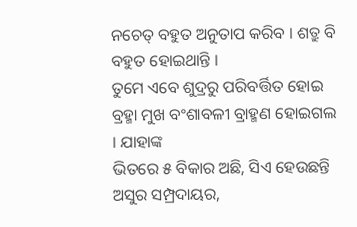ନଚେତ୍ ବହୁତ ଅନୁତାପ କରିବ । ଶତ୍ରୁ ବି ବହୁତ ହୋଇଥାନ୍ତି ।
ତୁମେ ଏବେ ଶୁଦ୍ରରୁ ପରିବର୍ତ୍ତିତ ହୋଇ ବ୍ରହ୍ମା ମୁଖ ବଂଶାବଳୀ ବ୍ରାହ୍ମଣ ହୋଇଗଲ । ଯାହାଙ୍କ
ଭିତରେ ୫ ବିକାର ଅଛି, ସିଏ ହେଉଛନ୍ତି ଅସୁର ସମ୍ପ୍ରଦାୟର,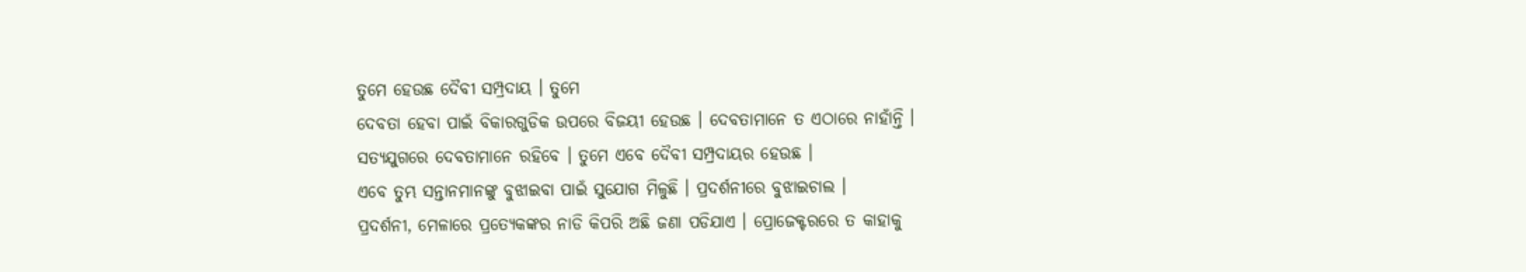ତୁମେ ହେଉଛ ଦୈବୀ ସମ୍ପ୍ରଦାୟ । ତୁମେ
ଦେବତା ହେବା ପାଇଁ ବିକାରଗୁଡିକ ଉପରେ ବିଜୟୀ ହେଉଛ । ଦେବତାମାନେ ତ ଏଠାରେ ନାହାଁନ୍ତି ।
ସତ୍ୟଯୁଗରେ ଦେବତାମାନେ ରହିବେ । ତୁମେ ଏବେ ଦୈବୀ ସମ୍ପ୍ରଦାୟର ହେଉଛ ।
ଏବେ ତୁମ୍ଭ ସନ୍ତାନମାନଙ୍କୁ ବୁଝାଇବା ପାଇଁ ସୁଯୋଗ ମିଳୁଛି । ପ୍ରଦର୍ଶନୀରେ ବୁଝାଇଚାଲ ।
ପ୍ରଦର୍ଶନୀ, ମେଳାରେ ପ୍ରତ୍ୟେକଙ୍କର ନାଡି କିପରି ଅଛି ଜଣା ପଡିଯାଏ । ପ୍ରୋଜେକ୍ଟରରେ ତ କାହାକୁ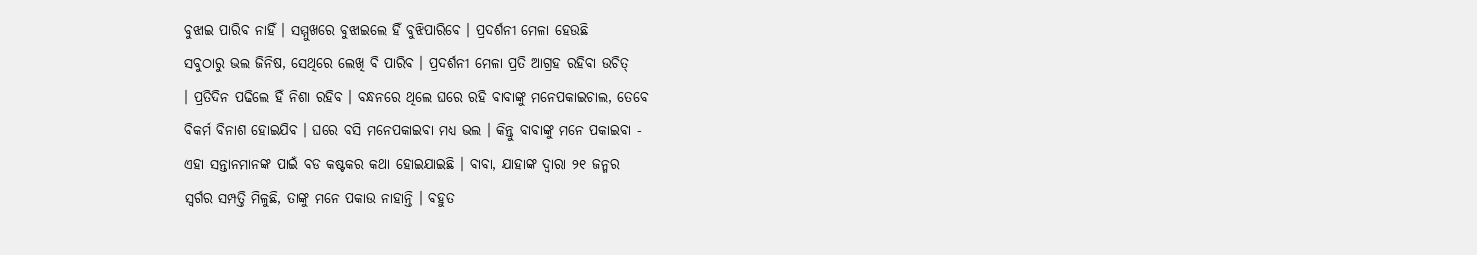ବୁଝାଇ ପାରିବ ନାହିଁ । ସମ୍ମୁଖରେ ବୁଝାଇଲେ ହିଁ ବୁଝିପାରିବେ । ପ୍ରଦର୍ଶନୀ ମେଳା ହେଉଛି
ସବୁଠାରୁ ଭଲ ଜିନିଷ, ସେଥିରେ ଲେଖି ବି ପାରିବ । ପ୍ରଦର୍ଶନୀ ମେଳା ପ୍ରତି ଆଗ୍ରହ ରହିବା ଉଚିତ୍
। ପ୍ରତିଦିନ ପଢିଲେ ହିଁ ନିଶା ରହିବ । ବନ୍ଧନରେ ଥିଲେ ଘରେ ରହି ବାବାଙ୍କୁ ମନେପକାଇଚାଲ, ତେବେ
ବିକର୍ମ ବିନାଶ ହୋଇଯିବ । ଘରେ ବସି ମନେପକାଇବା ମଧ୍ୟ ଭଲ । କିନ୍ତୁ ବାବାଙ୍କୁ ମନେ ପକାଇବା -
ଏହା ସନ୍ତାନମାନଙ୍କ ପାଇଁ ବଡ କଷ୍ଟକର କଥା ହୋଇଯାଇଛି । ବାବା, ଯାହାଙ୍କ ଦ୍ୱାରା ୨୧ ଜନ୍ମର
ସ୍ୱର୍ଗର ସମ୍ପତ୍ତି ମିଳୁଛି, ତାଙ୍କୁ ମନେ ପକାଉ ନାହାନ୍ତି । ବହୁତ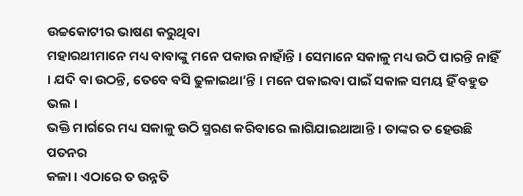ଉଚ୍ଚକୋଟୀର ଭାଷଣ କରୁଥିବା
ମହାରଥୀମାନେ ମଧ୍ୟ ବାବାଙ୍କୁ ମନେ ପକାଉ ନାହାଁନ୍ତି । ସେମାନେ ସକାଳୁ ମଧ୍ୟ ଉଠି ପାରନ୍ତି ନାହିଁ
। ଯଦି ବା ଉଠନ୍ତି, ତେବେ ବସି ଢୁଳାଇଥା’ନ୍ତି । ମନେ ପକାଇବା ପାଇଁ ସକାଳ ସମୟ ହିଁ ବହୁତ ଭଲ ।
ଭକ୍ତି ମାର୍ଗରେ ମଧ୍ୟ ସକାଳୁ ଉଠି ସ୍ମରଣ କରିବାରେ ଲାଗିଯାଇଥାଆନ୍ତି । ତାଙ୍କର ତ ହେଉଛି ପତନର
କଳା । ଏଠାରେ ତ ଉନ୍ନତି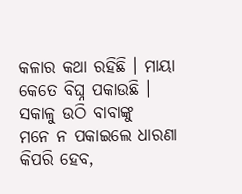କଳାର କଥା ରହିଛି । ମାୟା କେତେ ବିଘ୍ନ ପକାଉଛି । ସକାଳୁ ଉଠି ବାବାଙ୍କୁ
ମନେ ନ ପକାଇଲେ ଧାରଣା କିପରି ହେବ,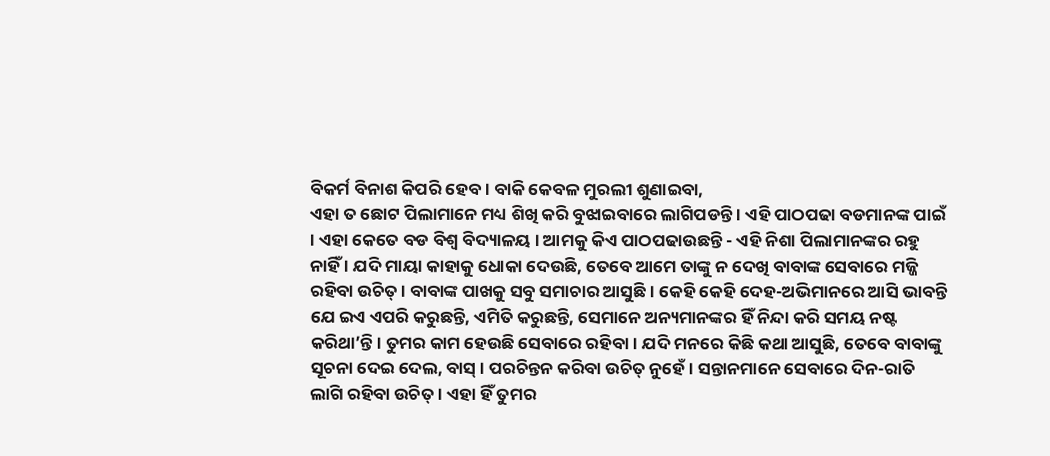ବିକର୍ମ ବିନାଶ କିପରି ହେବ । ବାକି କେବଳ ମୁରଲୀ ଶୁଣାଇବା,
ଏହା ତ ଛୋଟ ପିଲାମାନେ ମଧ୍ୟ ଶିଖି କରି ବୁଝାଇବାରେ ଲାଗିପଡନ୍ତି । ଏହି ପାଠପଢା ବଡମାନଙ୍କ ପାଇଁ
। ଏହା କେତେ ବଡ ବିଶ୍ୱ ବିଦ୍ୟାଳୟ । ଆମକୁ କିଏ ପାଠପଢାଉଛନ୍ତି - ଏହି ନିଶା ପିଲାମାନଙ୍କର ରହୁ
ନାହିଁ । ଯଦି ମାୟା କାହାକୁ ଧୋକା ଦେଉଛି, ତେବେ ଆମେ ତାଙ୍କୁ ନ ଦେଖି ବାବାଙ୍କ ସେବାରେ ମଜ୍ଜି
ରହିବା ଉଚିତ୍ । ବାବାଙ୍କ ପାଖକୁ ସବୁ ସମାଚାର ଆସୁଛି । କେହି କେହି ଦେହ-ଅଭିମାନରେ ଆସି ଭାବନ୍ତି
ଯେ ଇଏ ଏପରି କରୁଛନ୍ତି, ଏମିତି କରୁଛନ୍ତି, ସେମାନେ ଅନ୍ୟମାନଙ୍କର ହିଁ ନିନ୍ଦା କରି ସମୟ ନଷ୍ଟ
କରିଥା’ନ୍ତି । ତୁମର କାମ ହେଉଛି ସେବାରେ ରହିବା । ଯଦି ମନରେ କିଛି କଥା ଆସୁଛି, ତେବେ ବାବାଙ୍କୁ
ସୂଚନା ଦେଇ ଦେଲ, ବାସ୍ । ପରଚିନ୍ତନ କରିବା ଉଚିତ୍ ନୁହେଁ । ସନ୍ତାନମାନେ ସେବାରେ ଦିନ-ରାତି
ଲାଗି ରହିବା ଉଚିତ୍ । ଏହା ହିଁ ତୁମର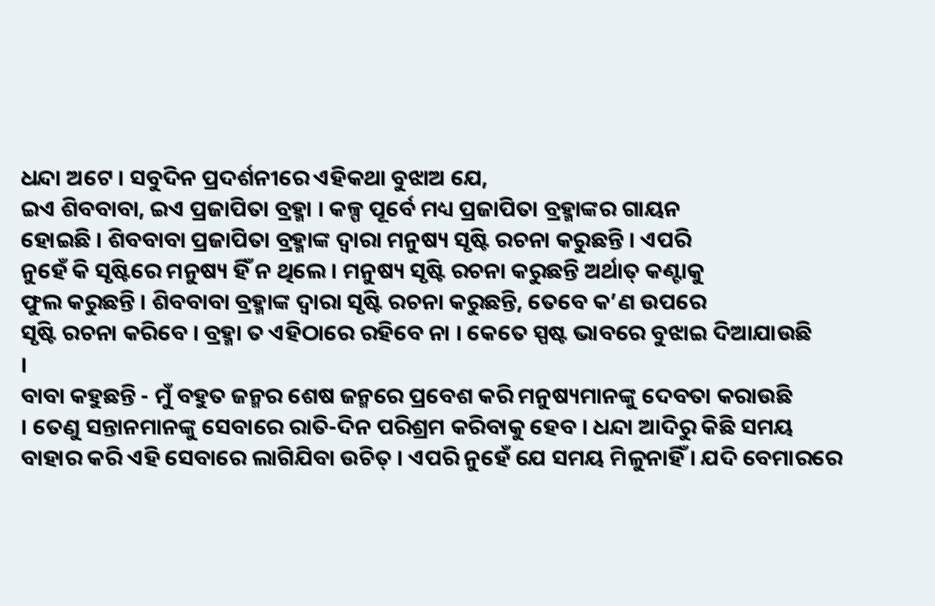ଧନ୍ଦା ଅଟେ । ସବୁଦିନ ପ୍ରଦର୍ଶନୀରେ ଏହିକଥା ବୁଝାଅ ଯେ,
ଇଏ ଶିବବାବା, ଇଏ ପ୍ରଜାପିତା ବ୍ରହ୍ମା । କଳ୍ପ ପୂର୍ବେ ମଧ୍ୟ ପ୍ରଜାପିତା ବ୍ରହ୍ମାଙ୍କର ଗାୟନ
ହୋଇଛି । ଶିବବାବା ପ୍ରଜାପିତା ବ୍ରହ୍ମାଙ୍କ ଦ୍ୱାରା ମନୁଷ୍ୟ ସୃଷ୍ଟି ରଚନା କରୁଛନ୍ତି । ଏପରି
ନୁହେଁ କି ସୃଷ୍ଟିରେ ମନୁଷ୍ୟ ହିଁ ନ ଥିଲେ । ମନୁଷ୍ୟ ସୃଷ୍ଟି ରଚନା କରୁଛନ୍ତି ଅର୍ଥାତ୍ କଣ୍ଟାକୁ
ଫୁଲ କରୁଛନ୍ତି । ଶିବବାବା ବ୍ରହ୍ମାଙ୍କ ଦ୍ୱାରା ସୃଷ୍ଟି ରଚନା କରୁଛନ୍ତି, ତେବେ କ’ଣ ଉପରେ
ସୃଷ୍ଟି ରଚନା କରିବେ । ବ୍ରହ୍ମା ତ ଏହିଠାରେ ରହିବେ ନା । କେତେ ସ୍ପଷ୍ଟ ଭାବରେ ବୁଝାଇ ଦିଆଯାଉଛି
।
ବାବା କହୁଛନ୍ତି - ମୁଁ ବହୁତ ଜନ୍ମର ଶେଷ ଜନ୍ମରେ ପ୍ରବେଶ କରି ମନୁଷ୍ୟମାନଙ୍କୁ ଦେବତା କରାଉଛି
। ତେଣୁ ସନ୍ତାନମାନଙ୍କୁ ସେବାରେ ରାତି-ଦିନ ପରିଶ୍ରମ କରିବାକୁ ହେବ । ଧନ୍ଦା ଆଦିରୁ କିଛି ସମୟ
ବାହାର କରି ଏହି ସେବାରେ ଲାଗିଯିବା ଉଚିତ୍ । ଏପରି ନୁହେଁ ଯେ ସମୟ ମିଳୁନାହିଁ । ଯଦି ବେମାରରେ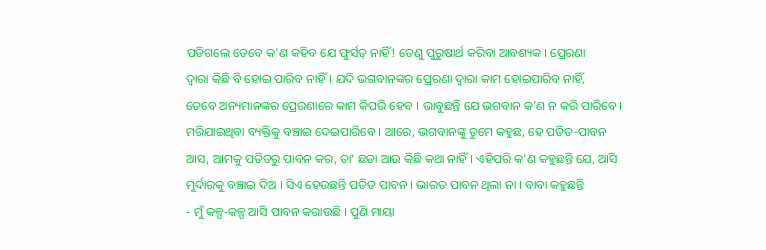ପଡିଗଲେ ତେବେ କ’ଣ କହିବ ଯେ ଫୁର୍ସତ୍ ନାହିଁ! ତେଣୁ ପୁରୁଷାର୍ଥ କରିବା ଆବଶ୍ୟକ । ପ୍ରେରଣା
ଦ୍ୱାରା କିଛି ବି ହୋଇ ପାରିବ ନାହିଁ । ଯଦି ଭଗବାନଙ୍କର ପ୍ରେରଣା ଦ୍ୱାରା କାମ ହୋଇପାରିବ ନାହିଁ,
ତେବେ ଅନ୍ୟମାନଙ୍କର ପ୍ରେରଣାରେ କାମ କିପରି ହେବ । ଭାବୁଛନ୍ତି ଯେ ଭଗବାନ କ’ଣ ନ କରି ପାରିବେ ।
ମରିଯାଇଥିବା ବ୍ୟକ୍ତିକୁ ବଞ୍ଚାଇ ଦେଇପାରିବେ । ଆରେ, ଭଗବାନଙ୍କୁ ତୁମେ କହୁଛ, ହେ ପତିତ-ପାବନ
ଆସ, ଆମକୁ ପତିତରୁ ପାବନ କର, ତା’ ଛଡା ଆଉ କିଛି କଥା ନାହିଁ । ଏହିପରି କ’ଣ କହୁଛନ୍ତି ଯେ, ଆସି
ମୁର୍ଦାରକୁ ବଞ୍ଚାଇ ଦିଅ । ସିଏ ହେଉଛନ୍ତି ପତିତ ପାବନ । ଭାରତ ପାବନ ଥିଲା ନା । ବାବା କହୁଛନ୍ତି
- ମୁଁ କଳ୍ପ-କଳ୍ପ ଆସି ପାବନ କରାଉଛି । ପୁଣି ମାୟା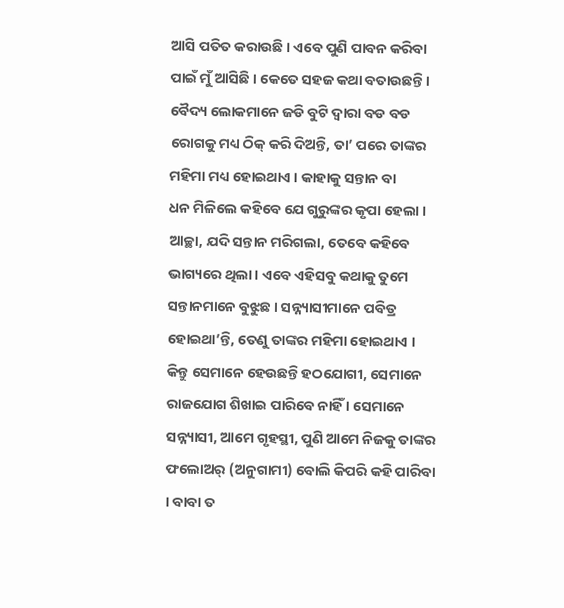ଆସି ପତିତ କରାଉଛି । ଏବେ ପୁଣି ପାବନ କରିବା
ପାଇଁ ମୁଁ ଆସିଛି । କେତେ ସହଜ କଥା ବତାଉଛନ୍ତି । ବୈଦ୍ୟ ଲୋକମାନେ ଜଡି ବୁଟି ଦ୍ୱାରା ବଡ ବଡ
ରୋଗକୁ ମଧ୍ୟ ଠିକ୍ କରି ଦିଅନ୍ତି, ତା’ ପରେ ତାଙ୍କର ମହିମା ମଧ୍ୟ ହୋଇଥାଏ । କାହାକୁ ସନ୍ତାନ ବା
ଧନ ମିଳିଲେ କହିବେ ଯେ ଗୁରୁଙ୍କର କୃପା ହେଲା । ଆଚ୍ଛା, ଯଦି ସନ୍ତାନ ମରିଗଲା, ତେବେ କହିବେ
ଭାଗ୍ୟରେ ଥିଲା । ଏବେ ଏହିସବୁ କଥାକୁ ତୁମେ ସନ୍ତାନମାନେ ବୁଝୁଛ । ସନ୍ନ୍ୟାସୀମାନେ ପବିତ୍ର
ହୋଇଥା’ନ୍ତି, ତେଣୁ ତାଙ୍କର ମହିମା ହୋଇଥାଏ । କିନ୍ତୁ ସେମାନେ ହେଉଛନ୍ତି ହଠଯୋଗୀ, ସେମାନେ
ରାଜଯୋଗ ଶିଖାଇ ପାରିବେ ନାହିଁ । ସେମାନେ ସନ୍ନ୍ୟାସୀ, ଆମେ ଗୃହସ୍ଥୀ, ପୁଣି ଆମେ ନିଜକୁ ତାଙ୍କର
ଫଲୋଅର୍ (ଅନୁଗାମୀ) ବୋଲି କିପରି କହି ପାରିବା । ବାବା ତ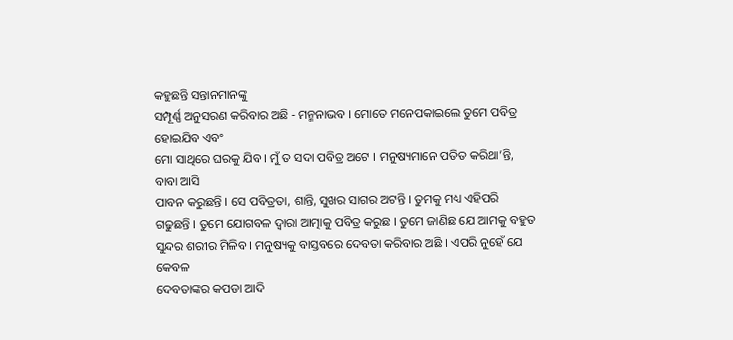କହୁଛନ୍ତି ସନ୍ତାନମାନଙ୍କୁ
ସମ୍ପୂର୍ଣ୍ଣ ଅନୁସରଣ କରିବାର ଅଛି - ମନ୍ମନାଭବ । ମୋତେ ମନେପକାଇଲେ ତୁମେ ପବିତ୍ର ହୋଇଯିବ ଏବଂ
ମୋ ସାଥିରେ ଘରକୁ ଯିବ । ମୁଁ ତ ସଦା ପବିତ୍ର ଅଟେ । ମନୁଷ୍ୟମାନେ ପତିତ କରିଥା’ନ୍ତି, ବାବା ଆସି
ପାବନ କରୁଛନ୍ତି । ସେ ପବିତ୍ରତା, ଶାନ୍ତି, ସୁଖର ସାଗର ଅଟନ୍ତି । ତୁମକୁ ମଧ୍ୟ ଏହିପରି
ଗଢୁଛନ୍ତି । ତୁମେ ଯୋଗବଳ ଦ୍ୱାରା ଆତ୍ମାକୁ ପବିତ୍ର କରୁଛ । ତୁମେ ଜାଣିଛ ଯେ ଆମକୁ ବହୁତ
ସୁନ୍ଦର ଶରୀର ମିଳିବ । ମନୁଷ୍ୟକୁ ବାସ୍ତବରେ ଦେବତା କରିବାର ଅଛି । ଏପରି ନୁହେଁ ଯେ କେବଳ
ଦେବତାଙ୍କର କପଡା ଆଦି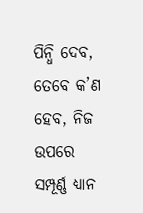ପିନ୍ଧି ଦେବ, ତେବେ କ’ଣ ହେବ, ନିଜ ଉପରେ ସମ୍ପୂର୍ଣ୍ଣ ଧ୍ୟାନ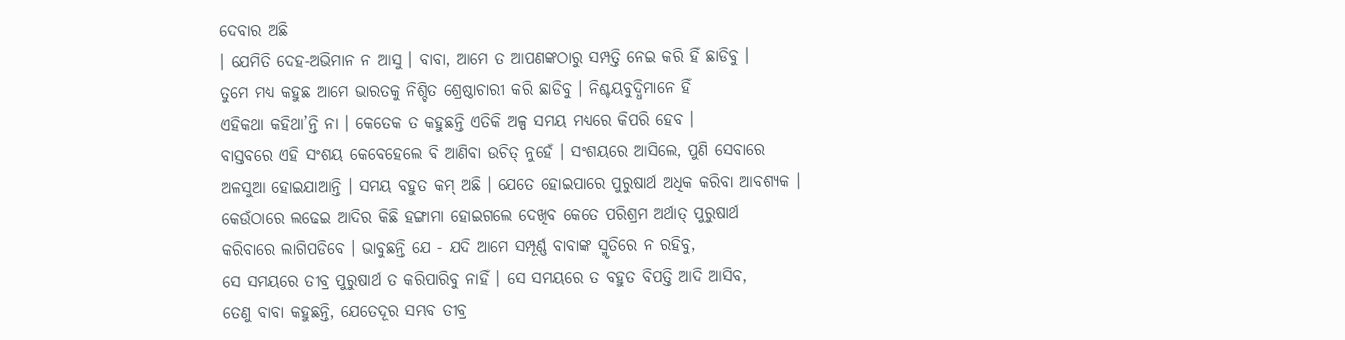ଦେବାର ଅଛି
। ଯେମିତି ଦେହ-ଅଭିମାନ ନ ଆସୁ । ବାବା, ଆମେ ତ ଆପଣଙ୍କଠାରୁ ସମ୍ପତ୍ତି ନେଇ କରି ହିଁ ଛାଡିବୁ ।
ତୁମେ ମଧ୍ୟ କହୁଛ ଆମେ ଭାରତକୁ ନିଶ୍ଚିତ ଶ୍ରେଷ୍ଠାଚାରୀ କରି ଛାଡିବୁ । ନିଶ୍ଚୟବୁଦ୍ଧିମାନେ ହିଁ
ଏହିକଥା କହିଥା’ନ୍ତି ନା । କେତେକ ତ କହୁଛନ୍ତି ଏତିକି ଅଳ୍ପ ସମୟ ମଧ୍ୟରେ କିପରି ହେବ ।
ବାସ୍ତବରେ ଏହି ସଂଶୟ କେବେହେଲେ ବି ଆଣିବା ଉଚିତ୍ ନୁହେଁ । ସଂଶୟରେ ଆସିଲେ, ପୁଣି ସେବାରେ
ଅଳସୁଆ ହୋଇଯାଆନ୍ତି । ସମୟ ବହୁତ କମ୍ ଅଛି । ଯେତେ ହୋଇପାରେ ପୁରୁଷାର୍ଥ ଅଧିକ କରିବା ଆବଶ୍ୟକ ।
କେଉଁଠାରେ ଲଢେଇ ଆଦିର କିଛି ହଙ୍ଗାମା ହୋଇଗଲେ ଦେଖିବ କେତେ ପରିଶ୍ରମ ଅର୍ଥାତ୍ ପୁରୁଷାର୍ଥ
କରିବାରେ ଲାଗିପଡିବେ । ଭାବୁଛନ୍ତି ଯେ - ଯଦି ଆମେ ସମ୍ପୂର୍ଣ୍ଣ ବାବାଙ୍କ ସ୍ମୃତିରେ ନ ରହିବୁ,
ସେ ସମୟରେ ତୀବ୍ର ପୁରୁଷାର୍ଥ ତ କରିପାରିବୁ ନାହିଁ । ସେ ସମୟରେ ତ ବହୁତ ବିପତ୍ତି ଆଦି ଆସିବ,
ତେଣୁ ବାବା କହୁଛନ୍ତି, ଯେତେଦୂର ସମ୍ଭବ ତୀବ୍ର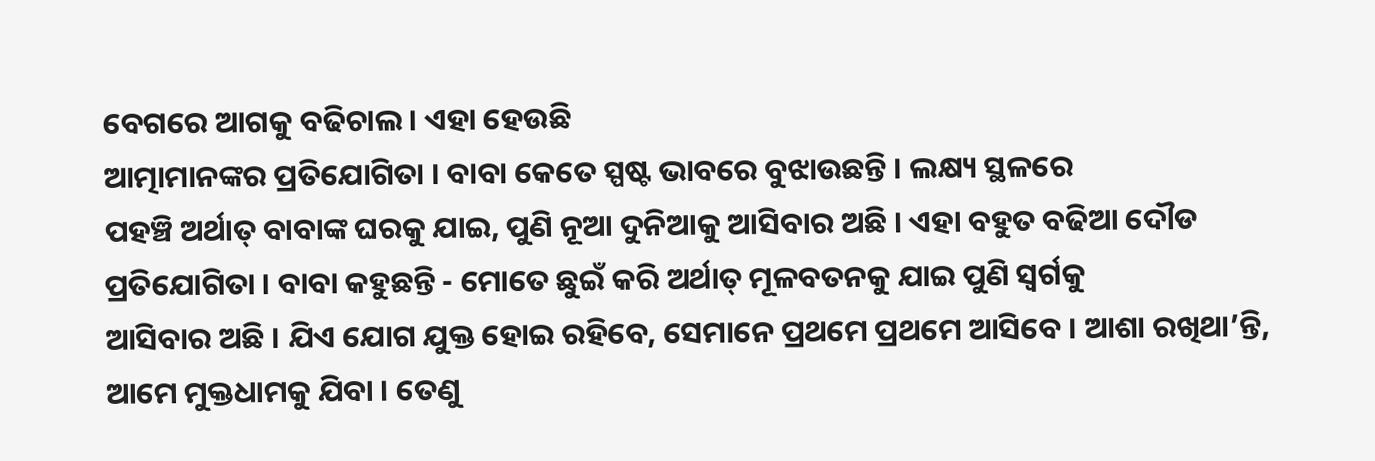ବେଗରେ ଆଗକୁ ବଢିଚାଲ । ଏହା ହେଉଛି
ଆତ୍ମାମାନଙ୍କର ପ୍ରତିଯୋଗିତା । ବାବା କେତେ ସ୍ପଷ୍ଟ ଭାବରେ ବୁଝାଉଛନ୍ତି । ଲକ୍ଷ୍ୟ ସ୍ଥଳରେ
ପହଞ୍ଚି ଅର୍ଥାତ୍ ବାବାଙ୍କ ଘରକୁ ଯାଇ, ପୁଣି ନୂଆ ଦୁନିଆକୁ ଆସିବାର ଅଛି । ଏହା ବହୁତ ବଢିଆ ଦୌଡ
ପ୍ରତିଯୋଗିତା । ବାବା କହୁଛନ୍ତି - ମୋତେ ଛୁଇଁ କରି ଅର୍ଥାତ୍ ମୂଳବତନକୁ ଯାଇ ପୁଣି ସ୍ୱର୍ଗକୁ
ଆସିବାର ଅଛି । ଯିଏ ଯୋଗ ଯୁକ୍ତ ହୋଇ ରହିବେ, ସେମାନେ ପ୍ରଥମେ ପ୍ରଥମେ ଆସିବେ । ଆଶା ରଖିଥା’ନ୍ତି,
ଆମେ ମୁକ୍ତଧାମକୁ ଯିବା । ତେଣୁ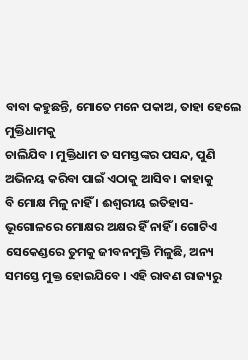ବାବା କହୁଛନ୍ତି, ମୋତେ ମନେ ପକାଅ, ତାହା ହେଲେ ମୁକ୍ତିଧାମକୁ
ଚାଲିଯିବ । ମୁକ୍ତିଧାମ ତ ସମସ୍ତଙ୍କର ପସନ୍ଦ, ପୁଣି ଅଭିନୟ କରିବା ପାଇଁ ଏଠାକୁ ଆସିବ । କାହାକୁ
ବି ମୋକ୍ଷ ମିଳୁ ନାହିଁ । ଈଶ୍ୱରୀୟ ଇତିହାସ-ଭୂଗୋଳରେ ମୋକ୍ଷର ଅକ୍ଷର ହିଁ ନାହିଁ । ଗୋଟିଏ
ସେକେଣ୍ଡରେ ତୁମକୁ ଜୀବନମୁକ୍ତି ମିଳୁଛି, ଅନ୍ୟ ସମସ୍ତେ ମୁକ୍ତ ହୋଇଯିବେ । ଏହି ରାବଣ ରାଜ୍ୟରୁ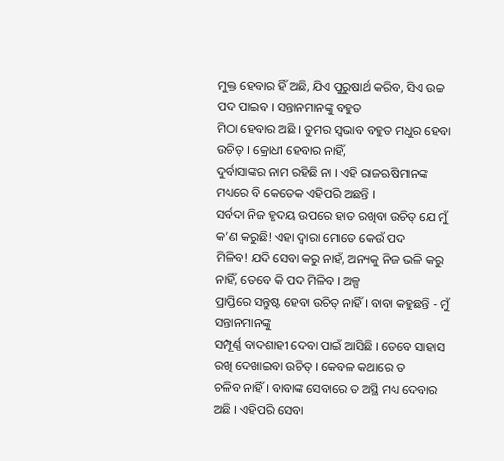ମୁକ୍ତ ହେବାର ହିଁ ଅଛି, ଯିଏ ପୁରୁଷାର୍ଥ କରିବ, ସିଏ ଉଚ୍ଚ ପଦ ପାଇବ । ସନ୍ତାନମାନଙ୍କୁ ବହୁତ
ମିଠା ହେବାର ଅଛି । ତୁମର ସ୍ୱଭାବ ବହୁତ ମଧୁର ହେବା ଉଚିତ୍ । କ୍ରୋଧୀ ହେବାର ନାହିଁ,
ଦୁର୍ବାସାଙ୍କର ନାମ ରହିଛି ନା । ଏହି ରାଜଋଷିମାନଙ୍କ ମଧ୍ୟରେ ବି କେତେକ ଏହିପରି ଅଛନ୍ତି ।
ସର୍ବଦା ନିଜ ହୃଦୟ ଉପରେ ହାତ ରଖିବା ଉଚିତ୍ ଯେ ମୁଁ କ’ଣ କରୁଛି! ଏହା ଦ୍ୱାରା ମୋତେ କେଉଁ ପଦ
ମିଳିବ! ଯଦି ସେବା କରୁ ନାହଁ, ଅନ୍ୟକୁ ନିଜ ଭଳି କରୁ ନାହିଁ, ତେବେ କି ପଦ ମିଳିବ । ଅଳ୍ପ
ପ୍ରାପ୍ତିରେ ସନ୍ତୁଷ୍ଟ ହେବା ଉଚିତ୍ ନାହିଁ । ବାବା କହୁଛନ୍ତି - ମୁଁ ସନ୍ତାନମାନଙ୍କୁ
ସମ୍ପୂର୍ଣ୍ଣ ବାଦଶାହୀ ଦେବା ପାଇଁ ଆସିଛି । ତେବେ ସାହାସ ରଖି ଦେଖାଇବା ଉଚିତ୍ । କେବଳ କଥାରେ ତ
ଚଳିବ ନାହିଁ । ବାବାଙ୍କ ସେବାରେ ତ ଅସ୍ଥି ମଧ୍ୟ ଦେବାର ଅଛି । ଏହିପରି ସେବା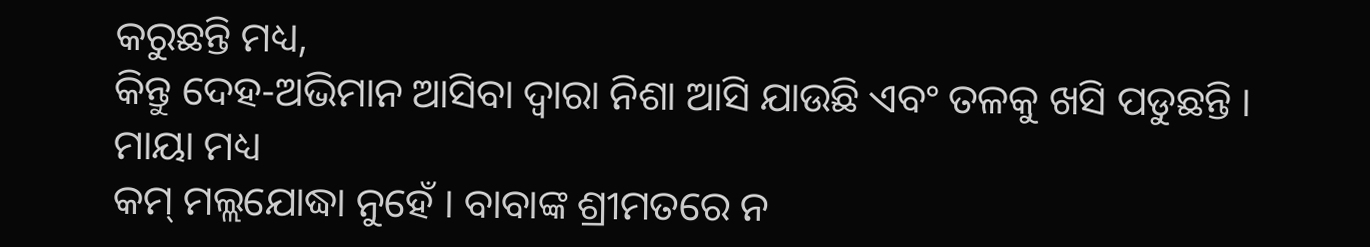କରୁଛନ୍ତି ମଧ୍ୟ,
କିନ୍ତୁ ଦେହ-ଅଭିମାନ ଆସିବା ଦ୍ୱାରା ନିଶା ଆସି ଯାଉଛି ଏବଂ ତଳକୁ ଖସି ପଡୁଛନ୍ତି । ମାୟା ମଧ୍ୟ
କମ୍ ମଲ୍ଲଯୋଦ୍ଧା ନୁହେଁ । ବାବାଙ୍କ ଶ୍ରୀମତରେ ନ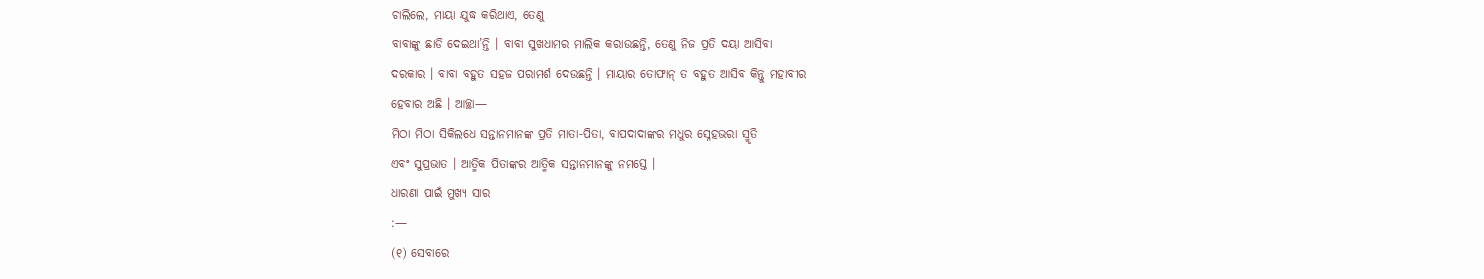ଚାଲିଲେ, ମାୟା ଯୁଦ୍ଧ କରିଥାଏ, ତେଣୁ
ବାବାଙ୍କୁ ଛାଡି ଦେଇଥା’ନ୍ତି । ବାବା ସୁଖଧାମର ମାଲିକ କରାଉଛନ୍ତି, ତେଣୁ ନିଜ ପ୍ରତି ଦୟା ଆସିବା
ଦରକାର । ବାବା ବହୁତ ସହଜ ପରାମର୍ଶ ଦେଉଛନ୍ତି । ମାୟାର ତୋଫାନ୍ ତ ବହୁତ ଆସିବ କିନ୍ତୁ ମହାବୀର
ହେବାର ଅଛି । ଆଚ୍ଛା—
ମିଠା ମିଠା ସିକିଲଧେ ସନ୍ତାନମାନଙ୍କ ପ୍ରତି ମାତା-ପିତା, ବାପଦାଦାଙ୍କର ମଧୁର ସ୍ନେହଭରା ସ୍ମୃତି
ଏବଂ ସୁପ୍ରଭାତ । ଆତ୍ମିକ ପିତାଙ୍କର ଆତ୍ମିକ ସନ୍ତାନମାନଙ୍କୁ ନମସ୍ତେ ।
ଧାରଣା ପାଇଁ ମୁଖ୍ୟ ସାର
:—
(୧) ସେବାରେ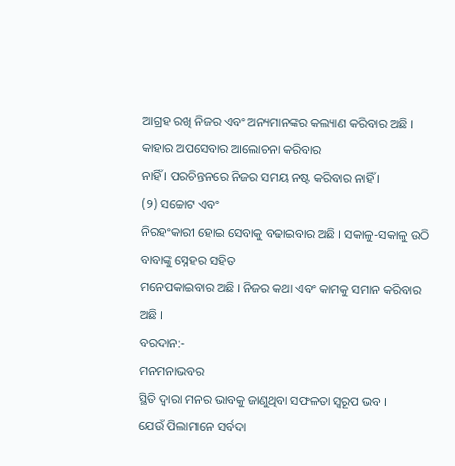ଆଗ୍ରହ ରଖି ନିଜର ଏବଂ ଅନ୍ୟମାନଙ୍କର କଲ୍ୟାଣ କରିବାର ଅଛି । କାହାର ଅପସେବାର ଆଲୋଚନା କରିବାର
ନାହିଁ । ପରଚିନ୍ତନରେ ନିଜର ସମୟ ନଷ୍ଟ କରିବାର ନାହିଁ ।
(୨) ସଚ୍ଚୋଟ ଏବଂ
ନିରହଂକାରୀ ହୋଇ ସେବାକୁ ବଢାଇବାର ଅଛି । ସକାଳୁ-ସକାଳୁ ଉଠି ବାବାଙ୍କୁ ସ୍ନେହର ସହିତ
ମନେପକାଇବାର ଅଛି । ନିଜର କଥା ଏବଂ କାମକୁ ସମାନ କରିବାର ଅଛି ।
ବରଦାନ:-
ମନମନାଭବର
ସ୍ଥିତି ଦ୍ୱାରା ମନର ଭାବକୁ ଜାଣୁଥିବା ସଫଳତା ସ୍ୱରୂପ ଭବ ।
ଯେଉଁ ପିଲାମାନେ ସର୍ବଦା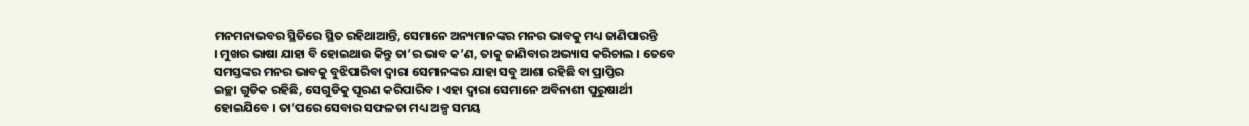ମନମନାଭବର ସ୍ଥିତିରେ ସ୍ଥିତ ରହିଥାଆନ୍ତି, ସେମାନେ ଅନ୍ୟମାନଙ୍କର ମନର ଭାବକୁ ମଧ୍ୟ ଜାଣିପାରନ୍ତି
। ମୁଖର ଭାଷା ଯାହା ବି ହୋଇଥାଉ କିନ୍ତୁ ତା’ର ଭାବ କ’ଣ, ତାକୁ ଜାଣିବାର ଅଭ୍ୟାସ କରିଚାଲ । ତେବେ
ସମସ୍ତଙ୍କର ମନର ଭାବକୁ ବୁଝିପାରିବା ଦ୍ୱାରା ସେମାନଙ୍କର ଯାହା ସବୁ ଆଶା ରହିଛି ବା ପ୍ରାପ୍ତିର
ଇଚ୍ଛା ଗୁଡିକ ରହିଛି, ସେଗୁଡିକୁ ପୂରଣ କରିପାରିବ । ଏହା ଦ୍ୱାରା ସେମାନେ ଅବିନାଶୀ ପୁରୁଷାର୍ଥୀ
ହୋଇଯିବେ । ତା’ପରେ ସେବାର ସଫଳତା ମଧ୍ୟ ଅଳ୍ପ ସମୟ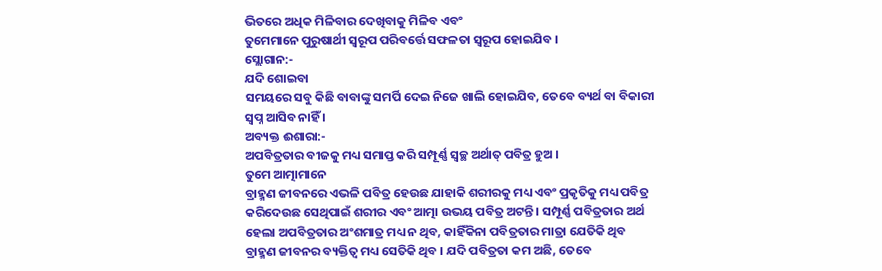ଭିତରେ ଅଧିକ ମିଳିବାର ଦେଖିବାକୁ ମିଳିବ ଏବଂ
ତୁମେମାନେ ପୁରୁଷାର୍ଥୀ ସ୍ୱରୂପ ପରିବର୍ତ୍ତେ ସଫଳତା ସ୍ୱରୂପ ହୋଇଯିବ ।
ସ୍ଲୋଗାନ:-
ଯଦି ଶୋଇବା
ସମୟରେ ସବୁ କିଛି ବାବାଙ୍କୁ ସମର୍ପି ଦେଇ ନିଜେ ଖାଲି ହୋଇଯିବ, ତେବେ ବ୍ୟର୍ଥ ବା ବିକାରୀ
ସ୍ୱପ୍ନ ଆସିବ ନାହିଁ ।
ଅବ୍ୟକ୍ତ ଈଶାରା:-
ଅପବିତ୍ରତାର ବୀଜକୁ ମଧ୍ୟ ସମାପ୍ତ କରି ସମ୍ପୂର୍ଣ୍ଣ ସ୍ୱଚ୍ଛ ଅର୍ଥାତ୍ ପବିତ୍ର ହୁଅ ।
ତୁମେ ଆତ୍ମାମାନେ
ବ୍ରାହ୍ମଣ ଜୀବନରେ ଏଭଳି ପବିତ୍ର ହେଉଛ ଯାହାକି ଶରୀରକୁ ମଧ୍ୟ ଏବଂ ପ୍ରକୃତିକୁ ମଧ୍ୟ ପବିତ୍ର
କରିଦେଉଛ ସେଥିପାଇଁ ଶରୀର ଏବଂ ଆତ୍ମା ଉଭୟ ପବିତ୍ର ଅଟନ୍ତି । ସମ୍ପୂର୍ଣ୍ଣ ପବିତ୍ରତାର ଅର୍ଥ
ହେଲା ଅପବିତ୍ରତାର ଅଂଶମାତ୍ର ମଧ୍ୟ ନ ଥିବ, କାହିଁକିନା ପବିତ୍ରତାର ମାତ୍ରା ଯେତିକି ଥିବ
ବ୍ରାହ୍ମଣ ଜୀବନର ବ୍ୟକ୍ତିତ୍ୱ ମଧ୍ୟ ସେତିକି ଥିବ । ଯଦି ପବିତ୍ରତା କମ ଅଛି, ତେବେ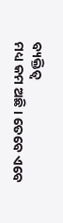ବ୍ୟକ୍ତିତ୍ୱ
ମଧ୍ୟ କମ ଅଛି । ତେବେ ଏବେ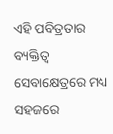ଏହି ପବିତ୍ରତାର ବ୍ୟକ୍ତିତ୍ୱ ସେବାକ୍ଷେତ୍ରରେ ମଧ୍ୟ ସହଜରେ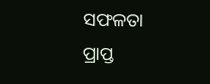ସଫଳତା
ପ୍ରାପ୍ତ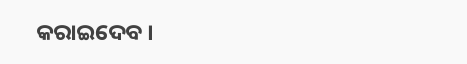କରାଇଦେବ ।